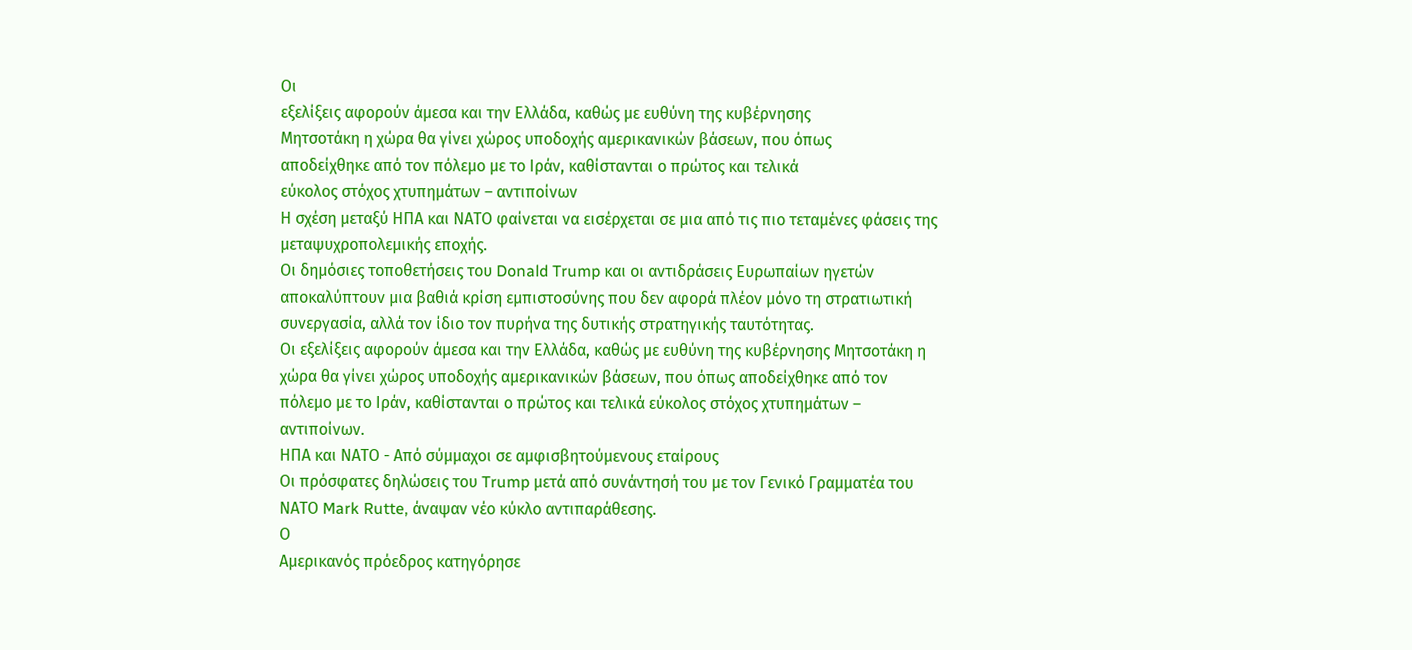Οι
εξελίξεις αφορούν άμεσα και την Ελλάδα, καθώς με ευθύνη της κυβέρνησης
Μητσοτάκη η χώρα θα γίνει χώρος υποδοχής αμερικανικών βάσεων, που όπως
αποδείχθηκε από τον πόλεμο με το Ιράν, καθίστανται ο πρώτος και τελικά
εύκολος στόχος χτυπημάτων – αντιποίνων
Η σχέση μεταξύ ΗΠΑ και ΝΑΤΟ φαίνεται να εισέρχεται σε μια από τις πιο τεταμένες φάσεις της μεταψυχροπολεμικής εποχής.
Οι δημόσιες τοποθετήσεις του Donald Trump και οι αντιδράσεις Ευρωπαίων ηγετών αποκαλύπτουν μια βαθιά κρίση εμπιστοσύνης που δεν αφορά πλέον μόνο τη στρατιωτική συνεργασία, αλλά τον ίδιο τον πυρήνα της δυτικής στρατηγικής ταυτότητας.
Οι εξελίξεις αφορούν άμεσα και την Ελλάδα, καθώς με ευθύνη της κυβέρνησης Μητσοτάκη η χώρα θα γίνει χώρος υποδοχής αμερικανικών βάσεων, που όπως αποδείχθηκε από τον πόλεμο με το Ιράν, καθίστανται ο πρώτος και τελικά εύκολος στόχος χτυπημάτων – αντιποίνων.
ΗΠΑ και ΝΑΤΟ - Από σύμμαχοι σε αμφισβητούμενους εταίρους
Οι πρόσφατες δηλώσεις του Trump μετά από συνάντησή του με τον Γενικό Γραμματέα του ΝΑΤΟ Mark Rutte, άναψαν νέο κύκλο αντιπαράθεσης.
Ο
Αμερικανός πρόεδρος κατηγόρησε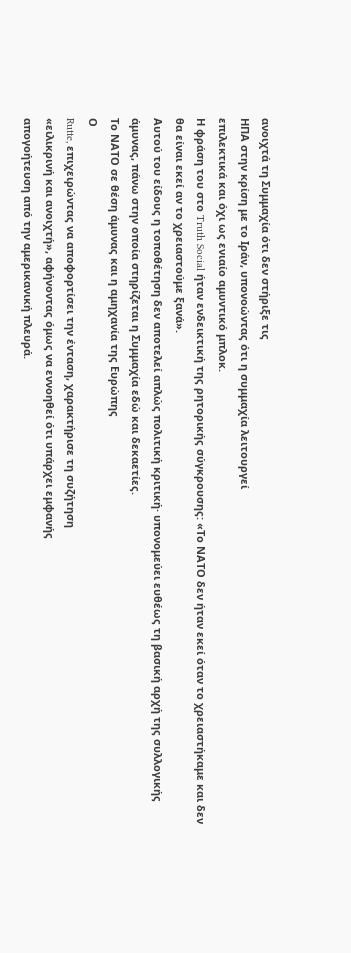ανοιχτά τη Συμμαχία ότι δεν στήριξε τις
ΗΠΑ στην κρίση με το Ιράν, υπονοώντας ότι η συμμαχία λειτουργεί
επιλεκτικά και όχι ως ενιαίο αμυντικό μπλοκ.
Η φράση του στο Truth Social ήταν ενδεικτική της ρητορικής σύγκρουσης: «Το ΝΑΤΟ δεν ήταν εκεί όταν το χρειαστήκαμε και δεν θα είναι εκεί αν το χρειαστούμε ξανά».
Αυτού του είδους η τοποθέτηση δεν αποτελεί απλώς πολιτική κριτική· υπονομεύει ευθέως τη βασική αρχή της συλλογικής άμυνας, πάνω στην οποία στηρίζεται η Συμμαχία εδώ και δεκαετίες.
Το ΝΑΤΟ σε θέση άμυνας και η αμηχανία της Ευρώπης
Ο
Rutte, επιχειρώντας να αποφορτίσει την ένταση, χαρακτήρισε τη συζήτηση
«ειλικρινή και ανοιχτή», αφήνοντας όμως να εννοηθεί ότι υπάρχει εμφανής
απογοήτευση από την αμερικανική πλευρά.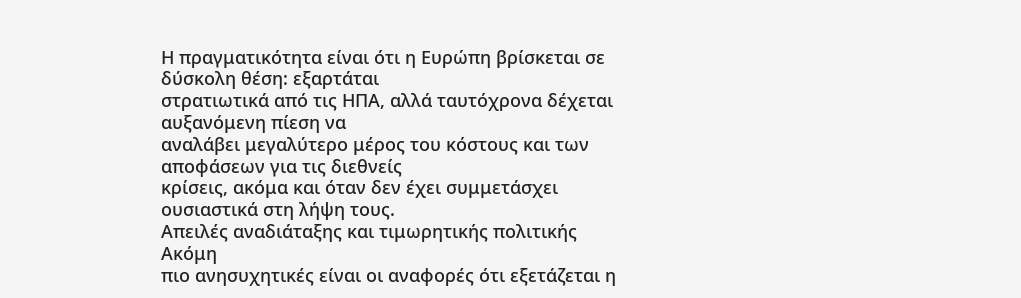Η πραγματικότητα είναι ότι η Ευρώπη βρίσκεται σε δύσκολη θέση: εξαρτάται
στρατιωτικά από τις ΗΠΑ, αλλά ταυτόχρονα δέχεται αυξανόμενη πίεση να
αναλάβει μεγαλύτερο μέρος του κόστους και των αποφάσεων για τις διεθνείς
κρίσεις, ακόμα και όταν δεν έχει συμμετάσχει ουσιαστικά στη λήψη τους.
Απειλές αναδιάταξης και τιμωρητικής πολιτικής
Ακόμη
πιο ανησυχητικές είναι οι αναφορές ότι εξετάζεται η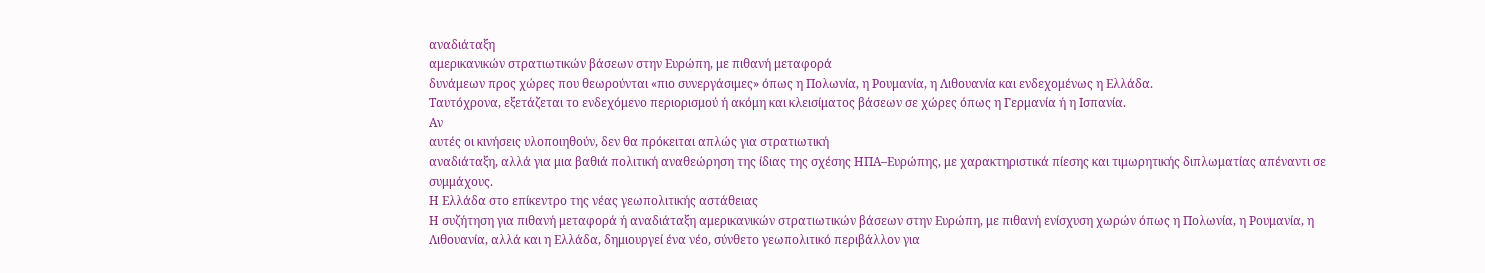αναδιάταξη
αμερικανικών στρατιωτικών βάσεων στην Ευρώπη, με πιθανή μεταφορά
δυνάμεων προς χώρες που θεωρούνται «πιο συνεργάσιμες» όπως η Πολωνία, η Ρουμανία, η Λιθουανία και ενδεχομένως η Ελλάδα.
Ταυτόχρονα, εξετάζεται το ενδεχόμενο περιορισμού ή ακόμη και κλεισίματος βάσεων σε χώρες όπως η Γερμανία ή η Ισπανία.
Αν
αυτές οι κινήσεις υλοποιηθούν, δεν θα πρόκειται απλώς για στρατιωτική
αναδιάταξη, αλλά για μια βαθιά πολιτική αναθεώρηση της ίδιας της σχέσης ΗΠΑ–Ευρώπης, με χαρακτηριστικά πίεσης και τιμωρητικής διπλωματίας απέναντι σε συμμάχους.
Η Ελλάδα στο επίκεντρο της νέας γεωπολιτικής αστάθειας
Η συζήτηση για πιθανή μεταφορά ή αναδιάταξη αμερικανικών στρατιωτικών βάσεων στην Ευρώπη, με πιθανή ενίσχυση χωρών όπως η Πολωνία, η Ρουμανία, η Λιθουανία, αλλά και η Ελλάδα, δημιουργεί ένα νέο, σύνθετο γεωπολιτικό περιβάλλον για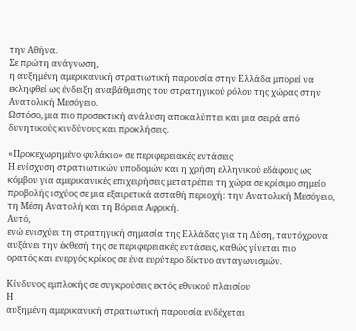την Αθήνα.
Σε πρώτη ανάγνωση,
η αυξημένη αμερικανική στρατιωτική παρουσία στην Ελλάδα μπορεί να
εκληφθεί ως ένδειξη αναβάθμισης του στρατηγικού ρόλου της χώρας στην
Ανατολική Μεσόγειο.
Ωστόσο, μια πιο προσεκτική ανάλυση αποκαλύπτει και μια σειρά από δυνητικούς κινδύνους και προκλήσεις.

«Προκεχωρημένο φυλάκιο» σε περιφερειακές εντάσεις
Η ενίσχυση στρατιωτικών υποδομών και η χρήση ελληνικού εδάφους ως κόμβου για αμερικανικές επιχειρήσεις μετατρέπει τη χώρα σε κρίσιμο σημείο προβολής ισχύος σε μια εξαιρετικά ασταθή περιοχή: την Ανατολική Μεσόγειο, τη Μέση Ανατολή και τη Βόρεια Αφρική.
Αυτό,
ενώ ενισχύει τη στρατηγική σημασία της Ελλάδας για τη Δύση, ταυτόχρονα
αυξάνει την έκθεσή της σε περιφερειακές εντάσεις, καθώς γίνεται πιο
ορατός και ενεργός κρίκος σε ένα ευρύτερο δίκτυο ανταγωνισμών.

Κίνδυνος εμπλοκής σε συγκρούσεις εκτός εθνικού πλαισίου
Η
αυξημένη αμερικανική στρατιωτική παρουσία ενδέχεται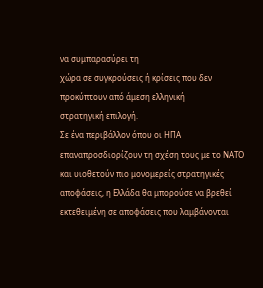να συμπαρασύρει τη
χώρα σε συγκρούσεις ή κρίσεις που δεν προκύπτουν από άμεση ελληνική
στρατηγική επιλογή.
Σε ένα περιβάλλον όπου οι ΗΠΑ επαναπροσδιορίζουν τη σχέση τους με το ΝΑΤΟ και υιοθετούν πιο μονομερείς στρατηγικές αποφάσεις, η Ελλάδα θα μπορούσε να βρεθεί εκτεθειμένη σε αποφάσεις που λαμβάνονται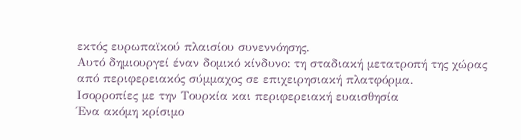εκτός ευρωπαϊκού πλαισίου συνεννόησης.
Αυτό δημιουργεί έναν δομικό κίνδυνο: τη σταδιακή μετατροπή της χώρας από περιφερειακός σύμμαχος σε επιχειρησιακή πλατφόρμα.
Ισορροπίες με την Τουρκία και περιφερειακή ευαισθησία
Ένα ακόμη κρίσιμο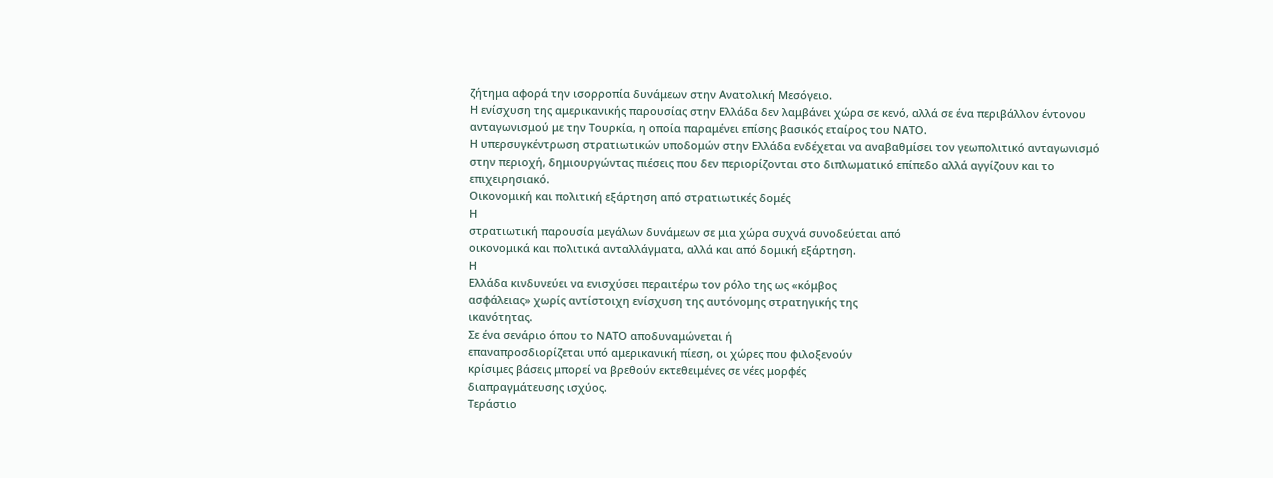ζήτημα αφορά την ισορροπία δυνάμεων στην Ανατολική Μεσόγειο.
Η ενίσχυση της αμερικανικής παρουσίας στην Ελλάδα δεν λαμβάνει χώρα σε κενό, αλλά σε ένα περιβάλλον έντονου ανταγωνισμού με την Τουρκία, η οποία παραμένει επίσης βασικός εταίρος του ΝΑΤΟ.
Η υπερσυγκέντρωση στρατιωτικών υποδομών στην Ελλάδα ενδέχεται να αναβαθμίσει τον γεωπολιτικό ανταγωνισμό στην περιοχή, δημιουργώντας πιέσεις που δεν περιορίζονται στο διπλωματικό επίπεδο αλλά αγγίζουν και το επιχειρησιακό.
Οικονομική και πολιτική εξάρτηση από στρατιωτικές δομές
Η
στρατιωτική παρουσία μεγάλων δυνάμεων σε μια χώρα συχνά συνοδεύεται από
οικονομικά και πολιτικά ανταλλάγματα, αλλά και από δομική εξάρτηση.
Η
Ελλάδα κινδυνεύει να ενισχύσει περαιτέρω τον ρόλο της ως «κόμβος
ασφάλειας» χωρίς αντίστοιχη ενίσχυση της αυτόνομης στρατηγικής της
ικανότητας.
Σε ένα σενάριο όπου το ΝΑΤΟ αποδυναμώνεται ή
επαναπροσδιορίζεται υπό αμερικανική πίεση, οι χώρες που φιλοξενούν
κρίσιμες βάσεις μπορεί να βρεθούν εκτεθειμένες σε νέες μορφές
διαπραγμάτευσης ισχύος.
Τεράστιο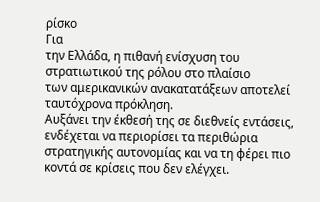ρίσκο
Για
την Ελλάδα, η πιθανή ενίσχυση του στρατιωτικού της ρόλου στο πλαίσιο
των αμερικανικών ανακατατάξεων αποτελεί ταυτόχρονα πρόκληση.
Αυξάνει την έκθεσή της σε διεθνείς εντάσεις, ενδέχεται να περιορίσει τα περιθώρια στρατηγικής αυτονομίας και να τη φέρει πιο κοντά σε κρίσεις που δεν ελέγχει.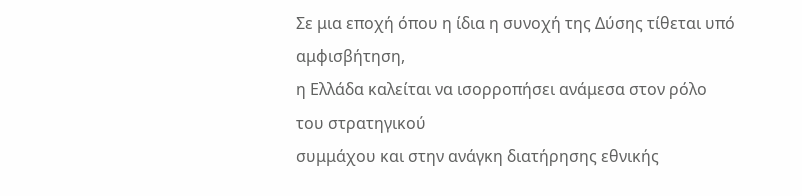Σε μια εποχή όπου η ίδια η συνοχή της Δύσης τίθεται υπό αμφισβήτηση,
η Ελλάδα καλείται να ισορροπήσει ανάμεσα στον ρόλο του στρατηγικού
συμμάχου και στην ανάγκη διατήρησης εθνικής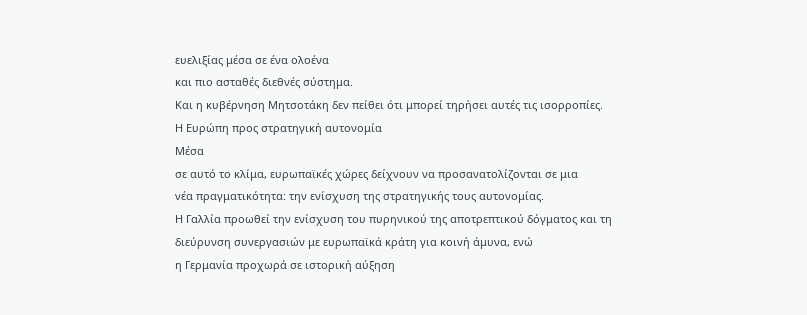ευελιξίας μέσα σε ένα ολοένα
και πιο ασταθές διεθνές σύστημα.
Και η κυβέρνηση Μητσοτάκη δεν πείθει ότι μπορεί τηρήσει αυτές τις ισορροπίες.
Η Ευρώπη προς στρατηγική αυτονομία
Μέσα
σε αυτό το κλίμα, ευρωπαϊκές χώρες δείχνουν να προσανατολίζονται σε μια
νέα πραγματικότητα: την ενίσχυση της στρατηγικής τους αυτονομίας.
Η Γαλλία προωθεί την ενίσχυση του πυρηνικού της αποτρεπτικού δόγματος και τη διεύρυνση συνεργασιών με ευρωπαϊκά κράτη για κοινή άμυνα, ενώ
η Γερμανία προχωρά σε ιστορική αύξηση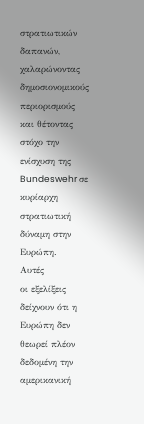στρατιωτικών δαπανών,
χαλαρώνοντας δημοσιονομικούς περιορισμούς και θέτοντας στόχο την
ενίσχυση της Bundeswehr σε κυρίαρχη στρατιωτική δύναμη στην Ευρώπη.
Αυτές
οι εξελίξεις δείχνουν ότι η Ευρώπη δεν θεωρεί πλέον δεδομένη την
αμερικανική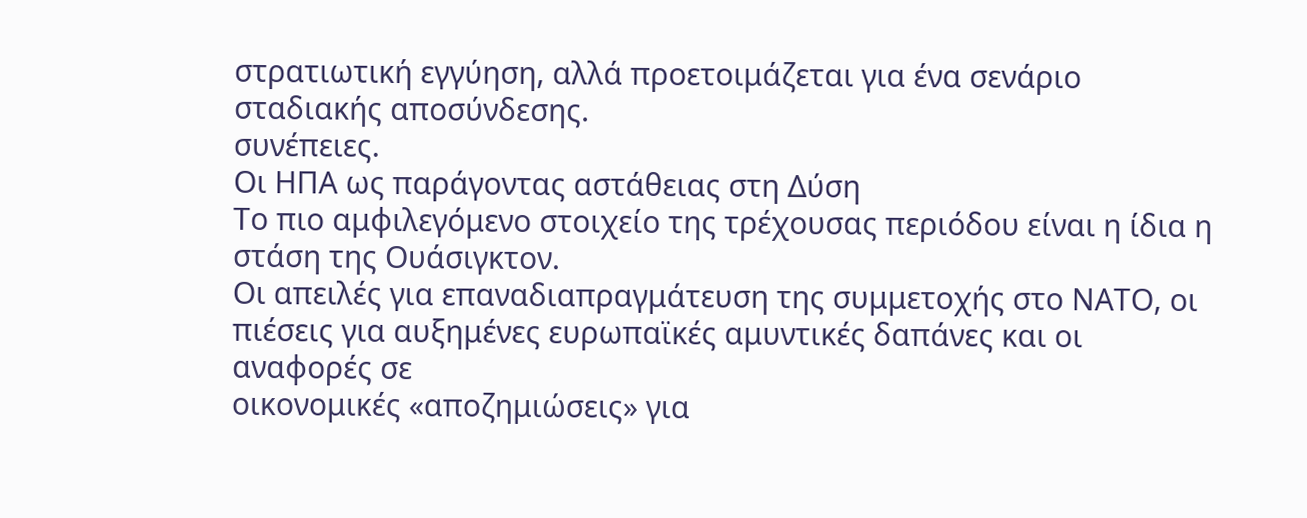στρατιωτική εγγύηση, αλλά προετοιμάζεται για ένα σενάριο
σταδιακής αποσύνδεσης.
συνέπειες.
Οι ΗΠΑ ως παράγοντας αστάθειας στη Δύση
Το πιο αμφιλεγόμενο στοιχείο της τρέχουσας περιόδου είναι η ίδια η στάση της Ουάσιγκτον.
Οι απειλές για επαναδιαπραγμάτευση της συμμετοχής στο ΝΑΤΟ, οι
πιέσεις για αυξημένες ευρωπαϊκές αμυντικές δαπάνες και οι αναφορές σε
οικονομικές «αποζημιώσεις» για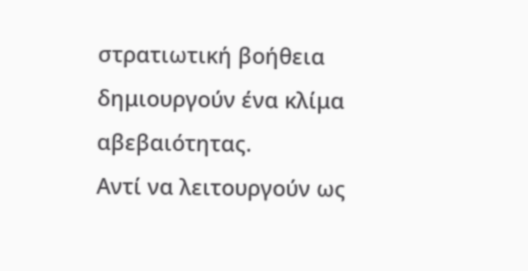στρατιωτική βοήθεια δημιουργούν ένα κλίμα
αβεβαιότητας.
Αντί να λειτουργούν ως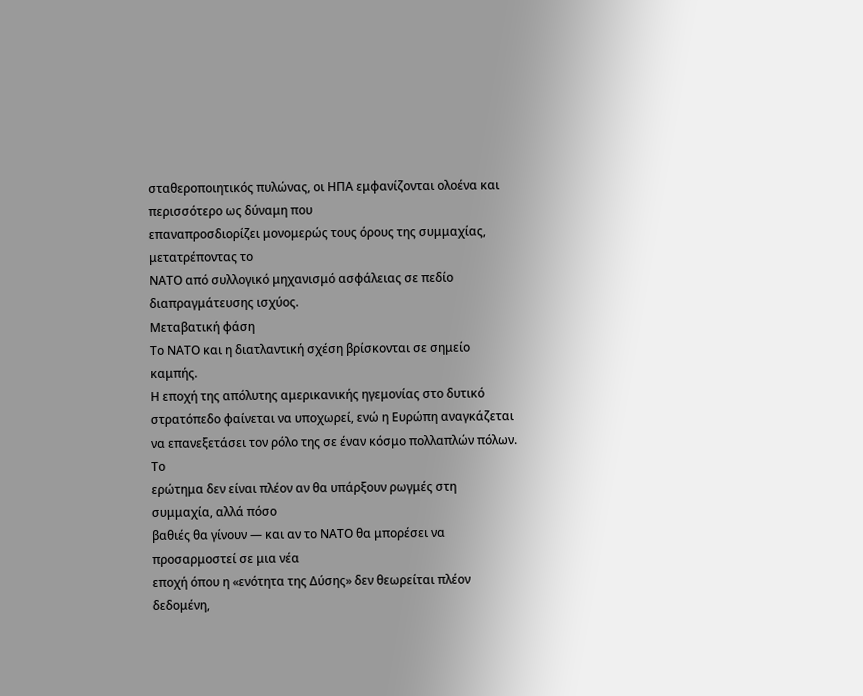σταθεροποιητικός πυλώνας, οι ΗΠΑ εμφανίζονται ολοένα και περισσότερο ως δύναμη που
επαναπροσδιορίζει μονομερώς τους όρους της συμμαχίας, μετατρέποντας το
ΝΑΤΟ από συλλογικό μηχανισμό ασφάλειας σε πεδίο διαπραγμάτευσης ισχύος.
Μεταβατική φάση
Το ΝΑΤΟ και η διατλαντική σχέση βρίσκονται σε σημείο καμπής.
Η εποχή της απόλυτης αμερικανικής ηγεμονίας στο δυτικό στρατόπεδο φαίνεται να υποχωρεί, ενώ η Ευρώπη αναγκάζεται να επανεξετάσει τον ρόλο της σε έναν κόσμο πολλαπλών πόλων.
Το
ερώτημα δεν είναι πλέον αν θα υπάρξουν ρωγμές στη συμμαχία, αλλά πόσο
βαθιές θα γίνουν — και αν το ΝΑΤΟ θα μπορέσει να προσαρμοστεί σε μια νέα
εποχή όπου η «ενότητα της Δύσης» δεν θεωρείται πλέον δεδομένη,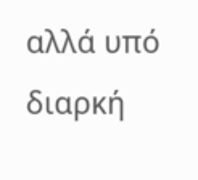αλλά υπό
διαρκή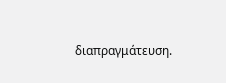διαπραγμάτευση.